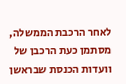לאחר הרכבת הממשלה, מסתמן כעת הרכבן של וועדות הכנסת שבראשן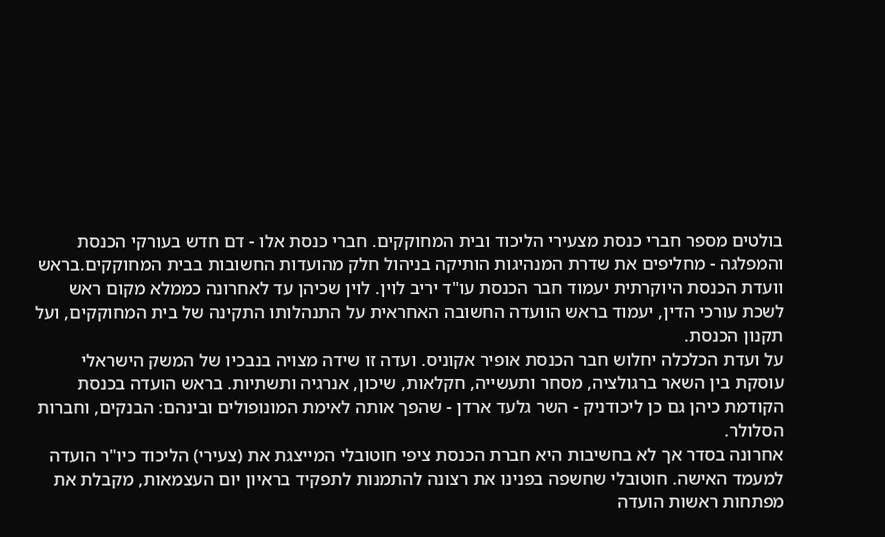בולטים מספר חברי כנסת מצעירי הליכוד ובית המחוקקים. חברי כנסת אלו - דם חדש בעורקי הכנסת והמפלגה - מחליפים את שדרת המנהיגות הותיקה בניהול חלק מהועדות החשובות בבית המחוקקים.בראש וועדת הכנסת היוקרתית יעמוד חבר הכנסת עו"ד יריב לוין. לוין שכיהן עד לאחרונה כממלא מקום ראש לשכת עורכי הדין, יעמוד בראש הוועדה החשובה האחראית על התנהלותו התקינה של בית המחוקקים, ועל תקנון הכנסת.
על ועדת הכלכלה יחלוש חבר הכנסת אופיר אקוניס. ועדה זו שידה מצויה בנבכיו של המשק הישראלי עוסקת בין השאר ברגולציה, מסחר ותעשייה, חקלאות, שיכון, אנרגיה ותשתיות. בראש הועדה בכנסת הקודמת כיהן גם כן ליכודניק - השר גלעד ארדן - שהפך אותה לאימת המונופולים ובינהם: הבנקים, וחברות הסלולר.
אחרונה בסדר אך לא בחשיבות היא חברת הכנסת ציפי חוטובלי המייצגת את (צעירי) הליכוד כיו"ר הועדה למעמד האישה. חוטובלי שחשפה בפנינו את רצונה להתמנות לתפקיד בראיון יום העצמאות, מקבלת את מפתחות ראשות הועדה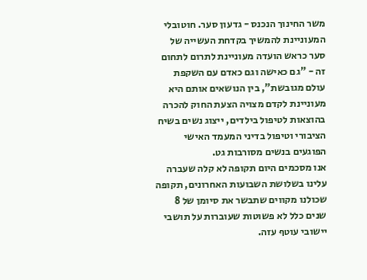משר החינוך הנכנס - גדעון סער. חוטובלי המעוניינת להמשיך בקדחת העשייה של סער כראש הועדה מעוניינת לתרום לתחום זה - "גם כאישה וגם כאדם עם השקפת עולם מגובשת", בין הנושאים אותם היא מעוניינת לקדם מצויה הצעת החוק להכרה בהוצאות לטיפול בילדים, ייצוג נשים בשיח הציבורי וטיפול בדיני המעמד האישי הפוגעים בנשים מסורבות גט.
אנו מסכמים היום תקופה לא קלה שעברה עלינו בשלושת השבועות האחרונים, תקופה שכולנו מקווים שתבשר את סיומן של 8 שנים כלל לא פשוטות שעוברות על תושבי יישובי עוטף עזה.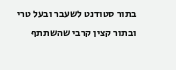בתור סטודנט לשעבר ובעל טרי ובתור קצין קרבי שהשתתף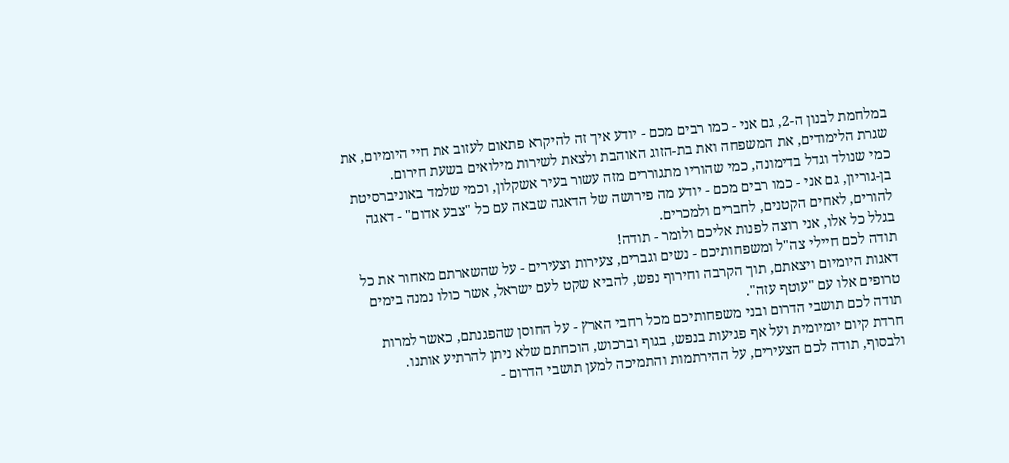במלחמת לבנון ה-2, גם אני - כמו רבים מכם - יודע איך זה להיקרא פתאום לעזוב את חיי היומיום, את שגרת הלימודים, את המשפחה ואת בת-הזוג האוהבת ולצאת לשירות מילואים בשעת חירום.
כמי שנולד וגדל בדימונה, כמי שהוריו מתגוררים מזה עשור בעיר אשקלון, וכמי שלמד באוניברסיטת בן-גוריון, גם אני - כמו רבים מכם - יודע מה פירושה של הדאגה שבאה עם כל "צבע אדום" - דאגה להורים, לאחים הקטנים, לחברים ולמכרים.
בגלל כל אלו, אני רוצה לפנות אליכם ולומר - תודה!
תודה לכם חיילי צה"ל ומשפחותיכם - נשים וגברים, צעירות וצעירים - על שהשארתם מאחור את כל דאגות היומיום ויצאתם, תוך הקרבה וחירוף נפש, להביא שקט לעם ישראל, אשר כולו נמנה בימים טרופים אלו עם "עוטף עזה".
תודה לכם תושבי הדרום ובני משפחותיכם מכל רחבי הארץ - על החוסן שהפגנתם, כאשר למרות חרדת קיום יומיומית ועל אף פגיעות בנפש, בגוף וברכוש, הוכחתם שלא ניתן להרתיע אותנו.
ולבסוף, תודה לכם הצעירים, על ההירתמות והתמיכה למען תושבי הדרום -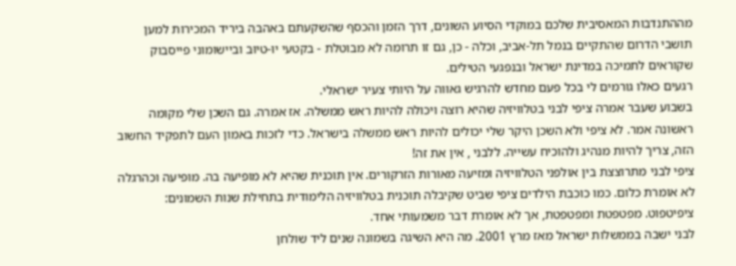מההתנדבות המאסיבית שלכם במוקדי הסיוע השונים, דרך הזמן והכסף שהשקעתם באהבה ביריד המכירות למען תושבי הדרום שהתקיים בנמל תל-אביב, וכלה - כן, גם זו תרומה לא מבוטלת - בקטעי יוּ-טיוּב וביישומוני פייסבוק שקוראים לתמיכה במדינת ישראל ובנפגעי הטילים.
רגעים כאלו גורמים לי בכל פעם מחדש להרגיש גאווה על היותי צעיר ישראלי.
בשבוע שעבר אמרה ציפי לבני בטלוויזיה שהיא רוצה ויכולה להיות ראש ממשלה. אז אמרה. גם השכן שלי מקומה ראשונה אמר. לא ציפי ולא השכן היקר שלי יכולים להיות ראש ממשלה בישראל. כדי לזכות באמון העם לתפקיד החשוב הזה, צריך להיות מנהיג ולהוכיח עשייה. ללבני , אין את זה!
ציפי לבני מתרוצצת בין אולפני הטלוויזיה ומזיעה מאורות הזרקורים. אין תוכנית שהיא לא מופיעה בה. מופיעה וכהרגלה לא אומרת כלום. כמו כוכבת הילדים ציפי שביט שקיבלה תוכנית בטלוויזיה הלימודית בתחילת שנות השמונים: ציפיטפוט. מפטפטת ומפטפטת, אך לא אומרת דבר משמעותי אחד.
לבני ישבה בממשלות ישראל מאז מרץ 2001. מה היא השיגה בשמונה שנים ליד שולחן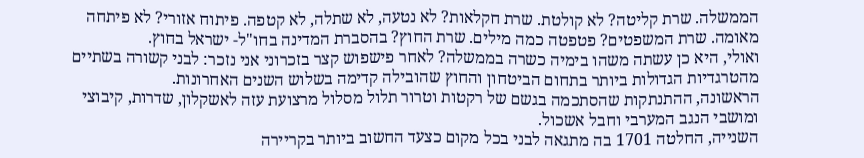הממשלה. שרת קליטה? לא קולטת. שרת חקלאות? לא נטעה, לא שתלה, לא קטפה. פיתוח אזורי? לא פיתחה מאומה. שרת המשפטים? פטפטה כמה מילים. שרת החוץ? בהסברת המדינה בחו"ל- ישראל בחוץ.
ואולי, היא כן עשתה משהו בימיה כשרה בממשלה? לאחר פישפוש קצר בזכרוני אני נזכר: לבני קשורה בשתיים מהטרגדיות הגדולות ביותר בתחום הביטחון והחוץ שהובילה קדימה בשלוש השנים האחרונות.
הראשונה, ההתנתקות שהסתכמה בגשם של רקטות וטרור תלול מסלול מרצועת עזה לאשקלון, שדרות, קיבוצי ומושבי הנגב המערבי וחבל אשכול.
השנייה, החלטה 1701 בה מתגאה לבני בכל מקום כצעד החשוב ביותר בקריירה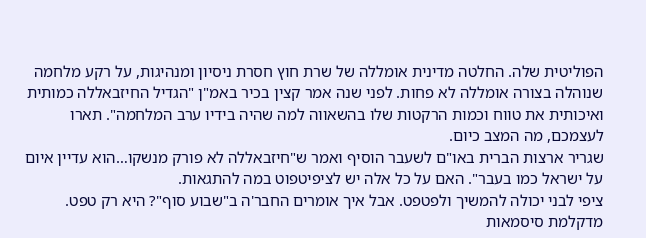הפוליטית שלה. החלטה מדינית אומללה של שרת חוץ חסרת ניסיון ומנהיגות, על רקע מלחמה שנוהלה בצורה אומללה לא פחות. לפני שנה אמר קצין בכיר באמ"ן "הגדיל החיזבאללה כמותית ואיכותית את טווח וכמות הרקטות שלו בהשאווה למה שהיה בידיו ערב המלחמה". תארו לעצמכם, מה המצב כיום.
שגריר ארצות הברית באו"ם לשעבר הוסיף ואמר ש"חיזבאללה לא פורק מנשקו…הוא עדיין איום על ישראל כמו בעבר". האם על כל אלה יש לציפיטפוט במה להתגאות.
ציפי לבני יכולה להמשיך ולפטפט. אבל איך אומרים החבר'ה ב"שבוע סוף"? היא רק טפט. מדקלמת סיסמאות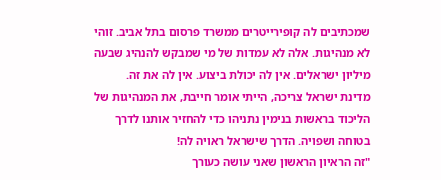שמכתיבים לה קופירייטרים ממשרד פרסום בתל אביב. זוהי לא מנהיגות. אלה לא עמדות של מי שמבקש להנהיג שבעה מיליון ישראלים. אין לה יכולת ביצוע. אין לה את זה.
מדינת ישראל צריכה, הייתי אומר חייבת, את המנהיגות של הליכוד בראשות בנימין נתניהו כדי להחזיר אותנו לדרך בטוחה ושפויה. הדרך שישראל ראויה לה!
"זה הראיון הראשון שאני עושה כעורך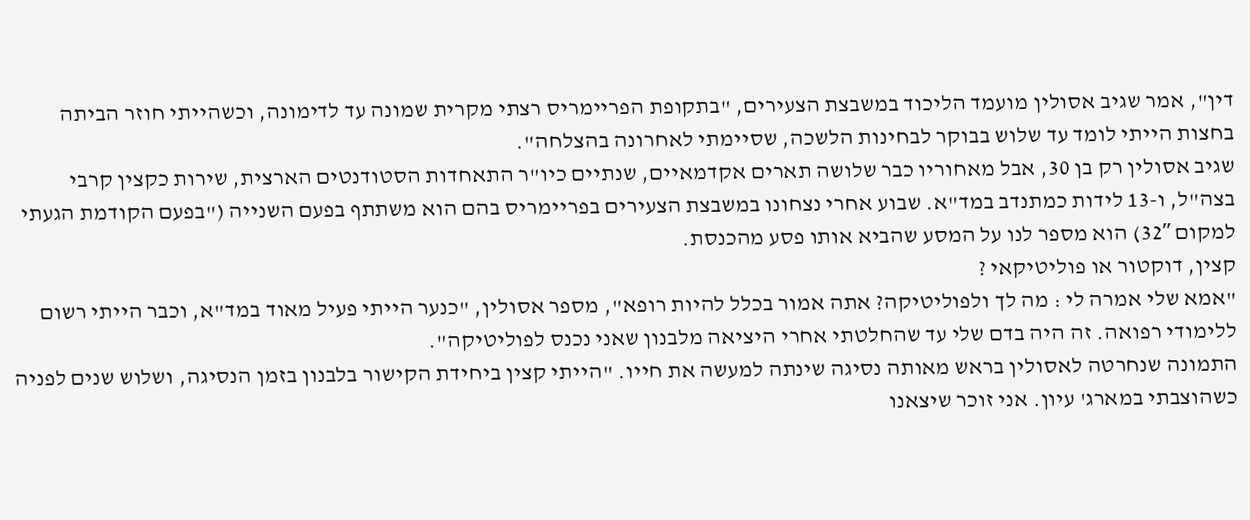דין", אמר שגיב אסולין מועמד הליכוד במשבצת הצעירים, "בתקופת הפריימריס רצתי מקרית שמונה עד לדימונה, וכשהייתי חוזר הביתה בחצות הייתי לומד עד שלוש בבוקר לבחינות הלשכה, שסיימתי לאחרונה בהצלחה".
שגיב אסולין רק בן 30, אבל מאחוריו כבר שלושה תארים אקדמאיים, שנתיים כיו"ר התאחדות הסטודנטים הארצית, שירות כקצין קרבי בצה"ל, ו-13 לידות כמתנדב במד"א. שבוע אחרי נצחונו במשבצת הצעירים בפריימריס בהם הוא משתתף בפעם השנייה ("בפעם הקודמת הגעתי למקום 32″) הוא מספר לנו על המסע שהביא אותו פסע מהכנסת.
קצין, דוקטור או פוליטיקאי ?
"אמא שלי אמרה לי : מה לך ולפוליטיקה? אתה אמור בכלל להיות רופא", מספר אסולין, "כנער הייתי פעיל מאוד במד"א, וכבר הייתי רשום ללימודי רפואה. זה היה בדם שלי עד שהחלטתי אחרי היציאה מלבנון שאני נכנס לפוליטיקה".
התמונה שנחרטה לאסולין בראש מאותה נסיגה שינתה למעשה את חייו. "הייתי קצין ביחידת הקישור בלבנון בזמן הנסיגה, ושלוש שנים לפניה כשהוצבתי במארג' עיון. אני זוכר שיצאנו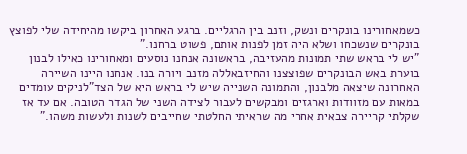כשמאחורינו בונקרים ונשק, וזנב בין הרגליים. ברגע האחרון ביקשו מהיחידה שלי לפוצץ בונקרים שנשכחו ושלא היה זמן לפנות אותם, פשוט ברחנו."
"יש לי בראש שתי תמונות מהעזיבה, בראשונה אנחנו נוסעים ומאחורינו כאילו לבנון בוערת באש הבונקרים שפוצצנו והחיזבאללה מזנב ויורה בנו. אנחנו היינו השיירה האחרונה שיצאה מלבנון, והתמונה השנייה שיש לי בראש היא של הצד"לניקים עומדים במאות עם מזוודות וארגזים ומבקשים לעבור לצידה השני של הגדר הטובה. אם עד אז שקלתי קריירה צבאית אחרי מה שראיתי החלטתי שחייבים לשנות ולעשות משהו."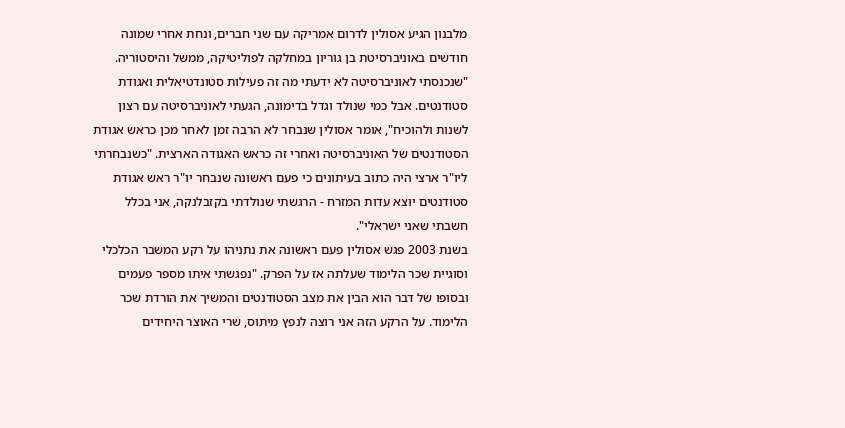מלבנון הגיע אסולין לדרום אמריקה עם שני חברים, ונחת אחרי שמונה חודשים באוניברסיטת בן גוריון במחלקה לפוליטיקה, ממשל והיסטוריה. "שנכנסתי לאוניברסיטה לא ידעתי מה זה פעילות סטונדטיאלית ואגודת סטודנטים. אבל כמי שנולד וגדל בדימונה, הגעתי לאוניברסיטה עם רצון לשנות ולהוכיח", אומר אסולין שנבחר לא הרבה זמן לאחר מכן כראש אגודת הסטודנטים של האוניברסיטה ואחרי זה כראש האגודה הארצית. "כשנבחרתי ליו"ר ארצי היה כתוב בעיתונים כי פעם ראשונה שנבחר יו"ר ראש אגודת סטודנטים יוצא עדות המזרח - הרגשתי שנולדתי בקזבלנקה, אני בכלל חשבתי שאני ישראלי".
בשנת 2003 פגש אסולין פעם ראשונה את נתניהו על רקע המשבר הכלכלי וסוגיית שכר הלימוד שעלתה אז על הפרק. "נפגשתי איתו מספר פעמים ובסופו של דבר הוא הבין את מצב הסטודנטים והמשיך את הורדת שכר הלימוד. על הרקע הזה אני רוצה לנפץ מיתוס, שרי האוצר היחידים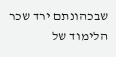שבכהונתם ירד שכר הלימוד של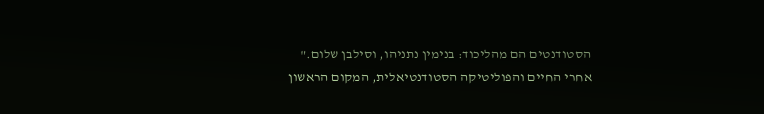הסטודנטים הם מהליכוד: בנימין נתניהו, וסילבן שלום."
אחרי החיים והפוליטיקה הסטודנטיאלית, המקום הראשון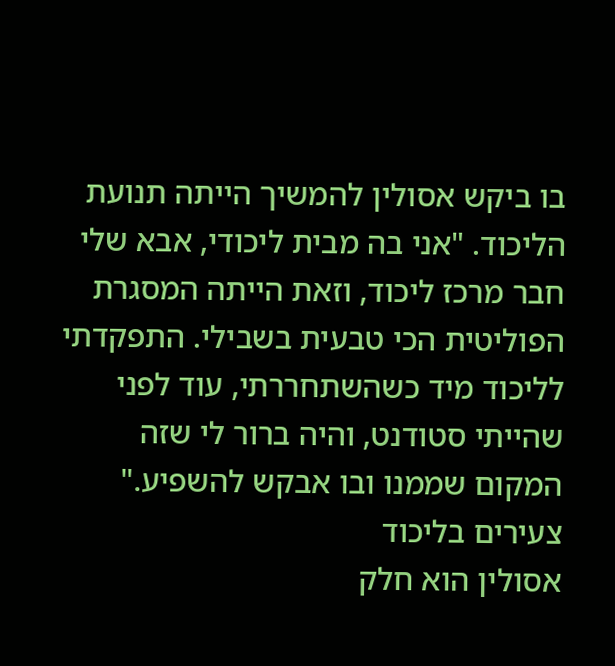בו ביקש אסולין להמשיך הייתה תנועת הליכוד. "אני בה מבית ליכודי, אבא שלי חבר מרכז ליכוד, וזאת הייתה המסגרת הפוליטית הכי טבעית בשבילי. התפקדתי לליכוד מיד כשהשתחררתי, עוד לפני שהייתי סטודנט, והיה ברור לי שזה המקום שממנו ובו אבקש להשפיע."
צעירים בליכוד
אסולין הוא חלק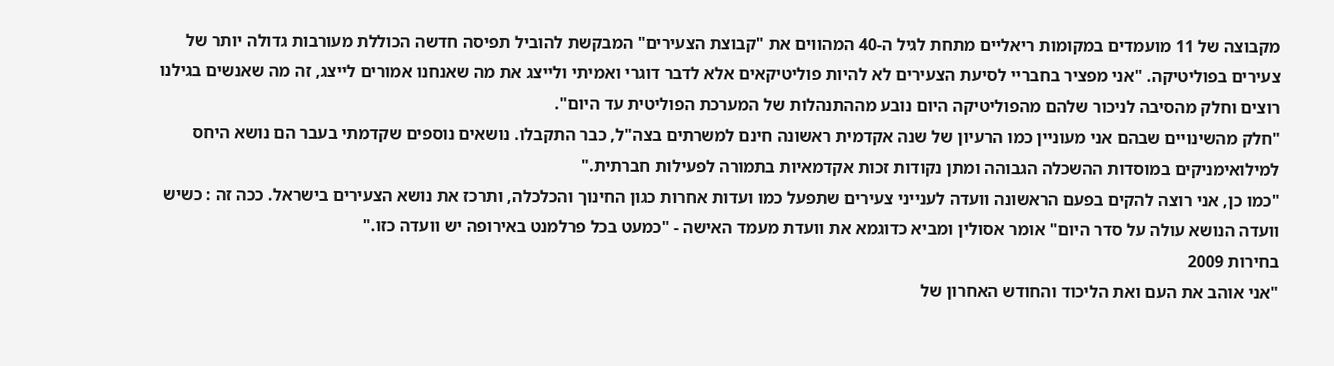מקבוצה של 11 מועמדים במקומות ריאליים מתחת לגיל ה-40 המהווים את "קבוצת הצעירים" המבקשת להוביל תפיסה חדשה הכוללת מעורבות גדולה יותר של צעירים בפוליטיקה. "אני מפציר בחבריי לסיעת הצעירים לא להיות פוליטיקאים אלא לדבר דוגרי ואמיתי ולייצג את מה שאנחנו אמורים לייצג, זה מה שאנשים בגילנו רוצים וחלק מהסיבה לניכור שלהם מהפוליטיקה היום נובע מההתנהלות של המערכת הפוליטית עד היום".
"חלק מהשינויים שבהם אני מעוניין כמו הרעיון של שנה אקדמית ראשונה חינם למשרתים בצה"ל, כבר התקבלו. נושאים נוספים שקדמתי בעבר הם נושא היחס למילואימניקים במוסדות ההשכלה הגבוהה ומתן נקודות זכות אקדמאיות בתמורה לפעילות חברתית."
"כמו כן, אני רוצה להקים בפעם הראשונה וועדה לענייני צעירים שתפעל כמו ועדות אחרות כגון החינוך והכלכלה, ותרכז את נושא הצעירים בישראל. ככה זה : כשיש וועדה הנושא עולה על סדר היום" אומר אסולין ומביא כדוגמא את וועדת מעמד האישה - "כמעט בכל פרלמנט באירופה יש וועדה כזו."
בחירות 2009
"אני אוהב את העם ואת הליכוד והחודש האחרון של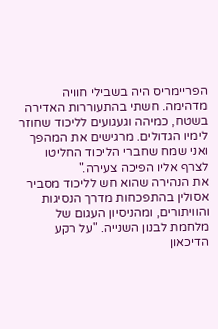הפריימריס היה בשבילי חוויה מדהימה. חשתי בהתעוררות האדירה בשטח, כמיהה וגעגועים לליכוד שחוזר לימיו הגדולים. מרגישים את המהפך ואני שמח שחברי הליכוד החליטו לצרף אליו הפיכה צעירה."
את הנהירה שהוא חש לליכוד מסביר אסולין בהתפכחות מדרך הנסיגות והוויתורים, ומהניסיון העגום של מלחמת לבנון השנייה. "על רקע הדיכאון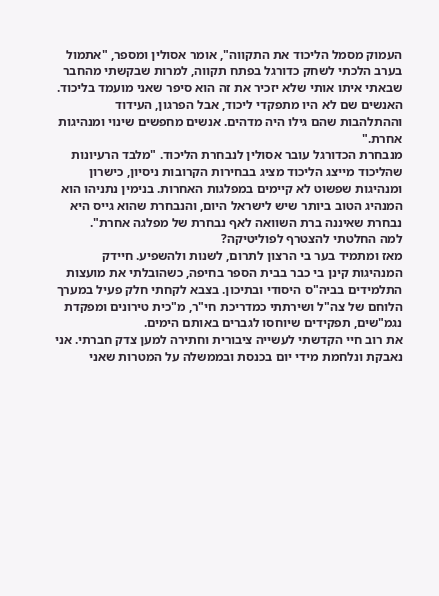העמוק מסמל הליכוד את התקווה", אומר אסולין ומספר, "אתמול בערב הלכתי לשחק כדורגל בפתח תקווה, למרות שבקשתי מהחבר שבאתי איתו אותי שלא יזכיר את זה הוא סיפר שאני מועמד בליכוד. האנשים שם לא היו מתפקדי ליכוד, אבל הפרגון, העידוד וההתלהבות שהם גילו היה מדהים. אנשים מחפשים שינוי ומנהיגות אחרת."
מנבחרת הכדורגל עובר אסולין לנבחרת הליכוד. "מלבד הרעיונות שהליכוד מייצג הליכוד מציג בבחירות הקרובות ניסיון, כישרון ומנהיגות שפשוט לא קיימים במפלגות האחרות. בנימין נתניהו הוא המנהיג הטוב ביותר שיש לישראל היום, והנבחרת שהוא גייס היא נבחרת שאיננה ברת השוואה לאף נבחרת של מפלגה אחרת".
למה החלטתי להצטרף לפוליטיקה?
מאז ומתמיד בער בי הרצון לתרום, לשנות ולהשפיע. חיידק המנהיגות קינן בי כבר בבית הספר בחיפה, כשהובלתי את מועצות התלמידים בביה"ס היסודי ובתיכון. בצבא לקחתי חלק פעיל במערך הלוחם של צה"ל ושירתתי כמדריכת חי"ר, מ"כית טירונים ומפקדת נגמ"שים, תפקידים שיוחסו לגברים באותם הימים.
את רוב חיי הקדשתי לעשייה ציבורית וחתירה למען צדק חברתי. אני נאבקת ונלחמת מידי יום בכנסת ובממשלה על המטרות שאני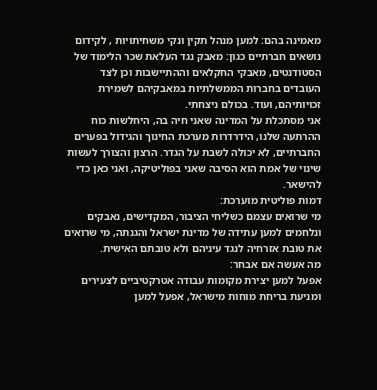מאמינה בהם: למען מנהל תקין ונקי משחיתויות , לקידום נושאים חברתיים כגון: מאבק נגד העלאת שכר הלימוד של הסטודנטים, מאבקי החקלאים וההתיישבות וכן לצד העובדים בחברות הממשלתיות במאבקיהם לשמירת זכויותיהם, ועוד. בכולם ניצחתי.
אני מסתכלת על המדינה שאני חיה בה, היחלשות כוח ההרתעה שלנו, הידרדרות מערכת החינוך והגידול בפערים החברתיים, לא יכולה לשבת על הגדר. הרצון והצורך לעשות שינוי של אמת הוא הסיבה שאני בפוליטיקה, ואני כאן כדי להישאר.
דמות פוליטית מוערכת:
מי שרואים עצמם כשליחי הציבור, המקדישים, נאבקים ונלחמים למען עתידה של מדינת ישראל והגנתה, מי שרואים את טובת אזרחיה לנגד עיניהם ולא טובתם האישית.
מה אעשה אם אבחר:
אפעל למען יצירת מקומות עבודה אטרקטיביים לצעירים ומניעת בריחת מוחות מישראל, אפעל למען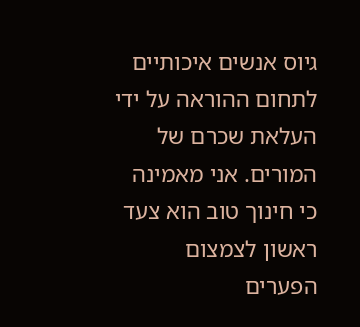גיוס אנשים איכותיים לתחום ההוראה על ידי העלאת שכרם של המורים. אני מאמינה כי חינוך טוב הוא צעד ראשון לצמצום הפערים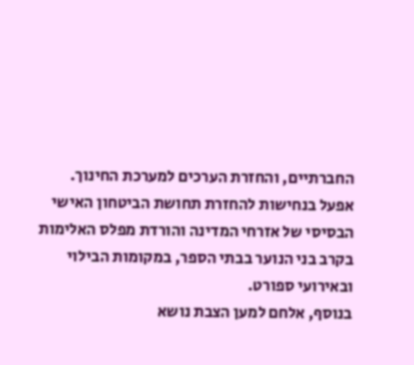החברתיים, והחזרת הערכים למערכת החינוך.
אפעל בנחישות להחזרת תחושת הביטחון האישי הבסיסי של אזרחי המדינה והורדת מפלס האלימות בקרב בני הנוער בבתי הספר, במקומות הבילוי ובאירועי ספורט.
בנוסף, אלחם למען הצבת נושא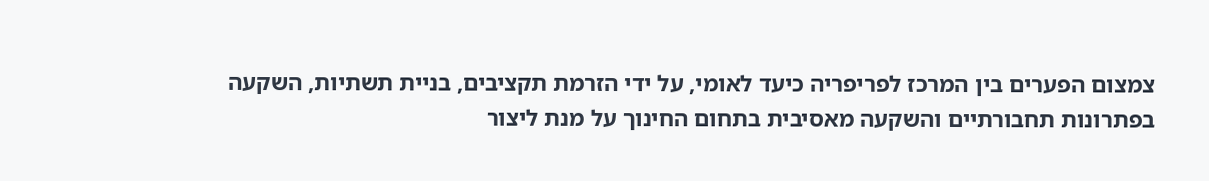צמצום הפערים בין המרכז לפריפריה כיעד לאומי, על ידי הזרמת תקציבים, בניית תשתיות, השקעה בפתרונות תחבורתיים והשקעה מאסיבית בתחום החינוך על מנת ליצור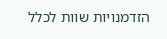הזדמנויות שוות לכלל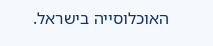האוכלוסייה בישראל.